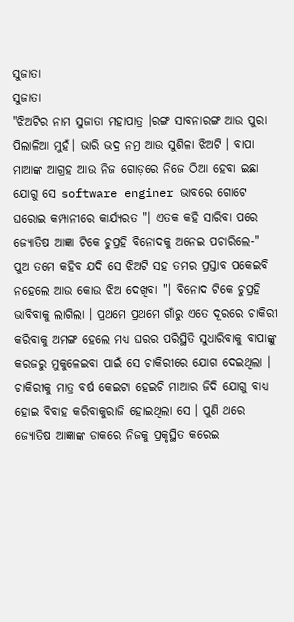ସୁଜାତା
ସୁଜାତା
"ଝିଅଟିର ନାମ ସୁଜାତା ମହାପାତ୍ର ।ରଙ୍ଗ ସାବନାରଙ୍ଗ ଆଉ ପୁରା ପିଲାଳିଆ ମୁହଁ। ଭାରି ଭଦ୍ର ନମ୍ର ଆଉ ସୁଶିଳା ଝିଅଟି । ବାପା ମାଆଙ୍କ ଆଗ୍ରହ ଆଉ ନିଜ ଗୋଡ଼ରେ ନିଜେ ଠିଆ ହେବା ଇଛା ଯୋଗୁ ସେ software enginer ଭାବରେ ଗୋଟେ ଘରୋଇ କମ୍ପାନୀରେ କାର୍ଯ୍ୟରତ "। ଏତକ କହି ସାରିବା ପରେ ଜ୍ୟୋତିଷ ଆଜ୍ଞା ଟିକେ ଚୁପ୍ରହି ବିନୋଦକୁ ଅନେଇ ପଚାରିଲେ-" ପୁଅ ତମେ କହିବ ଯଦି ସେ ଝିଅଟି ସହ ତମର ପ୍ରସ୍ତାବ ପକେଇବି ନହେଲେ ଆଉ କୋଉ ଝିଅ ଦେଖିବା "। ବିନୋଦ ଟିକେ ଚୁପ୍ରହି ଭାବିବାକୁ ଲାଗିଲା । ପ୍ରଥମେ ପ୍ରଥମେ ଗାଁରୁ ଏତେ ଦୂରରେ ଚାକିରୀ କରିବାକୁ ଅମଙ୍ଗ ହେଲେ ମଧ୍ୟ ଘରର ପରିସ୍ଥିତି ସୁଧାରିବାକୁ ବାପାଙ୍କୁ କରଜରୁ ମୁକୁଳେଇବା ପାଇଁ ସେ ଚାକିରୀରେ ଯୋଗ ଦେଇଥିଲା । ଚାକିରୀକୁ ମାତ୍ର ବର୍ଷ କେଇଟା ହେଇଚି ମାଆର ଜିଦି ଯୋଗୁ ବାଧ୍ୟ ହୋଇ ବିବାହ କରିବାକୁରାଜି ହୋଇଥିଲା ସେ । ପୁଣି ଥରେ ଜ୍ୟୋତିଷ ଆଜ୍ଞାଙ୍କ ଡାକରେ ନିଜକୁ ପ୍ରକୃସ୍ଥିତ କରେଇ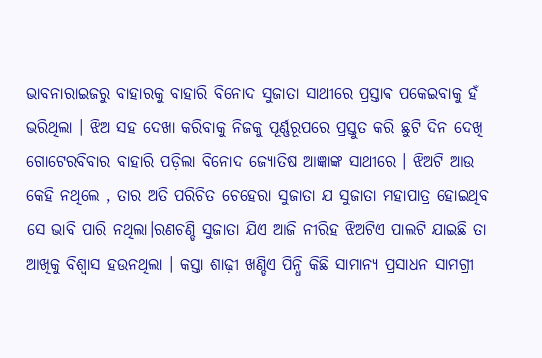ଭାବନାରାଇଜରୁ ବାହାରକୁ ବାହାରି ବିନୋଦ ସୁଜାତା ସାଥୀରେ ପ୍ରସ୍ତାଵ ପକେଇବାକୁ ହଁ ଭରିଥିଲା । ଝିଅ ସହ ଦେଖା କରିବାକୁ ନିଜକୁ ପୂର୍ଣ୍ଣରୂପରେ ପ୍ରସ୍ତୁତ କରି ଛୁଟି ଦିନ ଦେଖି ଗୋଟେରବିବାର ବାହାରି ପଡ଼ିଲା ବିନୋଦ ଜ୍ୟୋତିଷ ଆଜ୍ଞାଙ୍କ ସାଥୀରେ । ଝିଅଟି ଆଉ କେହି ନଥିଲେ , ତାର ଅତି ପରିଚିତ ଚେହେରା ସୁଜାତା ଯ ସୁଜାତା ମହାପାତ୍ର ହୋଇଥିବ ସେ ଭାବି ପାରି ନଥିଲା।ରଣଚଣ୍ଡି ସୁଜାତା ଯିଏ ଆଜି ନୀରିହ ଝିଅଟିଏ ପାଲଟି ଯାଇଛି ତା ଆଖିକୁ ବିଶ୍ୱାସ ହଉନଥିଲା । କସ୍ତା ଶାଢ଼ୀ ଖଣ୍ଡିଏ ପିନ୍ଧି କିଛି ସାମାନ୍ୟ ପ୍ରସାଧନ ସାମଗ୍ରୀ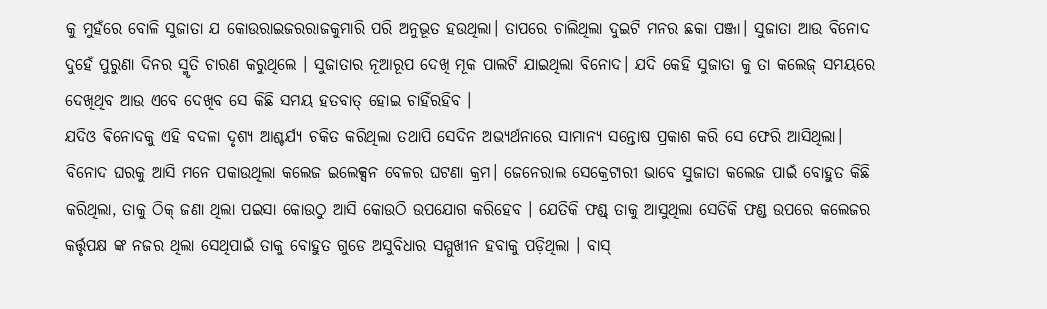କୁ ମୁହଁରେ ବୋଳି ସୁଜାତା ଯ କୋଉରାଇଜରରାଜକୁମାରି ପରି ଅନୁଭୂତ ହଉଥିଲା। ତାପରେ ଚାଲିଥିଲା ଦୁଇଟି ମନର ଛକା ପଞ୍ଜା। ସୁଜାତା ଆଉ ବିନୋଦ ଦୁହେଁ ପୁରୁଣା ଦିନର ସ୍ମୃତି ଚାରଣ କରୁଥିଲେ । ସୁଜାତାର ନୂଆରୂପ ଦେଖି ମୂକ ପାଲଟି ଯାଇଥିଲା ବିନୋଦ। ଯଦି କେହି ସୁଜାତା କୁ ତା କଲେଜ୍ ସମୟରେ ଦେଖିଥିବ ଆଉ ଏବେ ଦେଖିବ ସେ କିଛି ସମୟ ହତବାତ୍ ହୋଇ ଚାହିଁରହିବ ।
ଯଦିଓ ଵିନୋଦକୁ ଏହି ବଦଳା ଦୃଶ୍ୟ ଆଶ୍ଚର୍ଯ୍ୟ ଚକିତ କରିଥିଲା ତଥାପି ସେଦିନ ଅଭ୍ୟର୍ଥନାରେ ସାମାନ୍ୟ ସନ୍ତୋଷ ପ୍ରକାଶ କରି ସେ ଫେରି ଆସିଥିଲା। ବିନୋଦ ଘରକୁ ଆସି ମନେ ପକାଉଥିଲା କଲେଜ ଇଲେକ୍ସନ ବେଳର ଘଟଣା କ୍ରମ। ଜେନେରାଲ ସେକ୍ରେଟାରୀ ଭାବେ ସୁଜାତା କଲେଜ ପାଇଁ ବୋହୁତ କିଛି କରିଥିଲା, ତାକୁ ଠିକ୍ ଜଣା ଥିଲା ପଇସା କୋଉଠୁ ଆସି କୋଉଠି ଉପଯୋଗ କରିହେବ । ଯେତିକି ଫଣ୍ଡ୍ ତାକୁ ଆସୁଥିଲା ସେତିକି ଫଣ୍ଡ ଉପରେ କଲେଜର କର୍ତ୍ତୃପକ୍ଷ ଙ୍କ ନଜର ଥିଲା ସେଥିପାଇଁ ତାକୁ ବୋହୁତ ଗୁଡେ ଅସୁବିଧାର ସମ୍ମୁଖୀନ ହବାକୁ ପଡ଼ିଥିଲା । ବାସ୍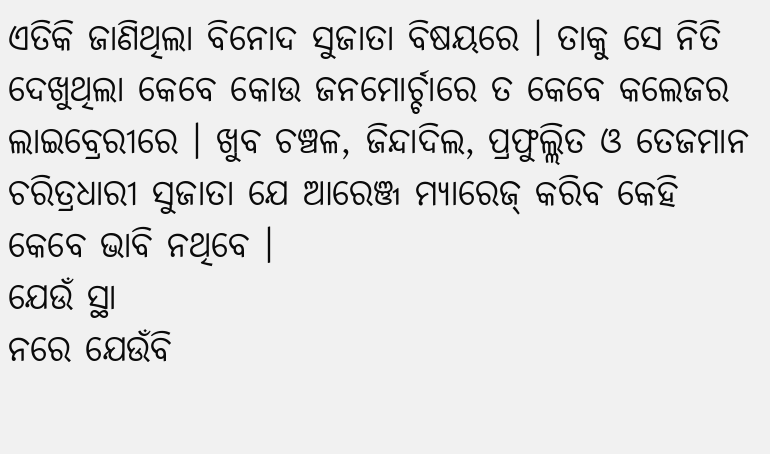ଏତିକି ଜାଣିଥିଲା ବିନୋଦ ସୁଜାତା ବିଷୟରେ । ତାକୁ ସେ ନିତି ଦେଖୁଥିଲା କେବେ କୋଉ ଜନମୋର୍ଚ୍ଚାରେ ତ କେବେ କଲେଜର ଲାଇବ୍ରେରୀରେ । ଖୁବ ଚଞ୍ଚଳ, ଜିନ୍ଦାଦିଲ, ପ୍ରଫୁଲ୍ଲିତ ଓ ତେଜମାନ ଚରିତ୍ରଧାରୀ ସୁଜାତା ଯେ ଆରେଞ୍ଜ ମ୍ୟାରେଜ୍ କରିବ କେହି କେବେ ଭାବି ନଥିବେ ।
ଯେଉଁ ସ୍ଥା
ନରେ ଯେଉଁବି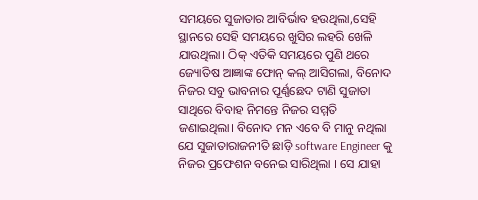ସମୟରେ ସୁଜାତାର ଆବିର୍ଭାବ ହଉଥିଲା,ସେହି ସ୍ଥାନରେ ସେହି ସମୟରେ ଖୁସିର ଲହରି ଖେଳି ଯାଉଥିଲା। ଠିକ୍ ଏତିକି ସମୟରେ ପୁଣି ଥରେ ଜ୍ୟୋତିଷ ଆଜ୍ଞାଙ୍କ ଫୋନ୍ କଲ୍ ଆସିଗଲା, ବିନୋଦ ନିଜର ସବୁ ଭାବନାର ପୂର୍ଣ୍ଣଛେଦ ଟାଣି ସୁଜାତା ସାଥିରେ ବିବାହ ନିମନ୍ତେ ନିଜର ସମ୍ମତି ଜଣାଇଥିଲା। ବିନୋଦ ମନ ଏବେ ବି ମାନୁ ନଥିଲା ଯେ ସୁଜାତାରାଜନୀତି ଛାଡ଼ି software Engineer କୁ ନିଜର ପ୍ରଫେଶନ ବନେଇ ସାରିଥିଲା । ସେ ଯାହା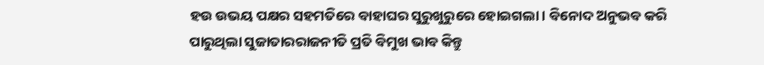ହଉ ଉଭୟ ପକ୍ଷର ସହମତିରେ ବାହାଘର ସୁରୁଖୁରୁରେ ହୋଇଗଲା। ବିନୋଦ ଅନୁଭବ କରି ପାରୁଥିଲା ସୁଜାତାରରାଜନୀତି ପ୍ରତି ବିମୁଖ ଭାବ କିନ୍ତୁ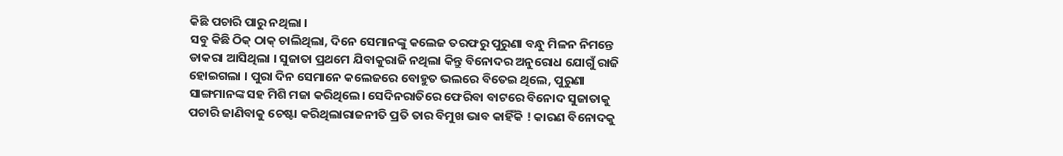କିଛି ପଚାରି ପାରୁ ନଥିଲା ।
ସବୁ କିଛି ଠିକ୍ ଠାକ୍ ଚାଲିଥିଲା, ଦିନେ ସେମାନଙ୍କୁ କଲେଜ ତରଫରୁ ପୁରୁଣା ବନ୍ଧୁ ମିଳନ ନିମନ୍ତେ ଡାକରା ଆସିଥିଲା । ସୁଜାତା ପ୍ରଥମେ ଯିବାକୁରାଜି ନଥିଲା କିନ୍ତୁ ବିନୋଦର ଅନୁରୋଧ ଯୋଗୁଁ ରାଜି ହୋଇଗଲା । ପୁରା ଦିନ ସେମାନେ କଲେଜରେ ବୋହୁତ ଭଲରେ ବିତେଇ ଥିଲେ, ପୁରୁଣା ସାଙ୍ଗମାନଙ୍କ ସହ ମିଶି ମଜା କରିଥିଲେ। ସେଦିନରାତିରେ ଫେରିବା ବାଟରେ ବିନୋଦ ସୁଜାତାକୁ ପଚାରି ଜାଣିବାକୁ ଚେଷ୍ଟା କରିଥିଲାରାଜନୀତି ପ୍ରତି ତାର ବିମୁଖ ଭାବ କାହିଁକି ! କାରଣ ବିନୋଦକୁ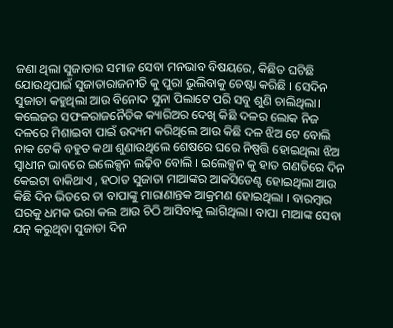ଜଣା ଥିଲା ସୁଜାତାର ସମାଜ ସେବା ମନଭାବ ବିଷୟରେ, କିଛିତ ଘଟିଛି ଯୋଉଥିପାଇଁ ସୁଜାତାରାଜନୀତି କୁ ପୁରା ଭୁଲିବାକୁ ଚେଷ୍ଟା କରିଛି । ସେଦିନ ସୁଜାତା କହୁଥିଲା ଆଉ ବିନୋଦ ସୁନା ପିଲାଟେ ପରି ସବୁ ଶୁଣି ଚାଲିଥିଲା। କଲେଜର ସଫଳରାଜନୈତିକ କ୍ୟାରିଅର ଦେଖି କିଛି ଦଳର ଲୋକ ନିଜ ଦଳରେ ମିଶାଇବା ପାଇଁ ଉଦ୍ୟମ କରିଥିଲେ ଆଉ କିଛି ଦଳ ଝିଅ ଟେ ବୋଲି ନାକ ଟେକି ବହୁତ କଥା ଶୁଣାଉଥିଲେ ଶେଷରେ ଘରେ ନିଷ୍ପତ୍ତି ହୋଇଥିଲା ଝିଅ ସ୍ୱାଧୀନ ଭାବରେ ଇଲେକ୍ସନ ଲଢ଼ିବ ବୋଲି । ଇଲେକ୍ସନ କୁ ହାତ ଗଣତିରେ ଦିନ କେଇଟା ବାକିଥାଏ , ହଠାତ ସୁଜାତା ମାଆଙ୍କର ଆକସିଡେଣ୍ଟ ହୋଇଥିଲା ଆଉ କିଛି ଦିନ ଭିତରେ ତା ବାପାଙ୍କୁ ମାରାଣାନ୍ତକ ଆକ୍ରମଣ ହୋଇଥିଲା । ବାରମ୍ବାର ଘରକୁ ଧମକ ଭରା କଲ ଆଉ ଚିଠି ଆସିବାକୁ ଲାଗିଥିଲା। ବାପା ମାଆଙ୍କ ସେବା ଯତ୍ନ କରୁଥିବା ସୁଜାତା ଦିନ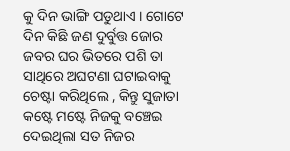କୁ ଦିନ ଭାଙ୍ଗି ପଡୁଥାଏ । ଗୋଟେ ଦିନ କିଛି ଜଣ ଦୁର୍ବୁତ୍ତ ଜୋର ଜବର ଘର ଭିତରେ ପଶି ତା ସାଥିରେ ଅଘଟଣା ଘଟାଇବାକୁ ଚେଷ୍ଟା କରିଥିଲେ , କିନ୍ତୁ ସୁଜାତା କଷ୍ଟେ ମଷ୍ଟେ ନିଜକୁ ବଞ୍ଚେଇ ଦେଇଥିଲା ସତ ନିଜର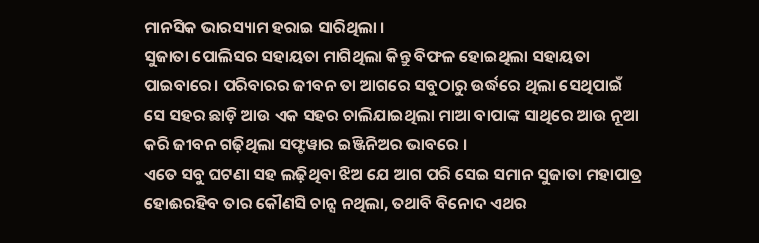ମାନସିକ ଭାରସ୍ୟାମ ହରାଇ ସାରିଥିଲା ।
ସୁଜାତା ପୋଲିସର ସହାୟତା ମାଗିଥିଲା କିନ୍ତୁ ବିଫଳ ହୋଇଥିଲା ସହାୟତା ପାଇବାରେ। ପରିବାରର ଜୀବନ ତା ଆଗରେ ସବୁଠାରୁ ଉର୍ଦ୍ଧରେ ଥିଲା ସେଥିପାଇଁ ସେ ସହର ଛାଡ଼ି ଆଉ ଏକ ସହର ଚାଲିଯାଇଥିଲା ମାଆ ବାପାଙ୍କ ସାଥିରେ ଆଉ ନୂଆ କରି ଜୀବନ ଗଢ଼ିଥିଲା ସଫ୍ଟୱାର ଇଞ୍ଜିନିଅର ଭାବରେ ।
ଏତେ ସବୁ ଘଟଣା ସହ ଲଢ଼ିଥିବା ଝିଅ ଯେ ଆଗ ପରି ସେଇ ସମାନ ସୁଜାତା ମହାପାତ୍ର ହୋଈରହିବ ତାର କୌଣସି ଚାନ୍ସ ନଥିଲା, ତଥାବି ବିନୋଦ ଏଥର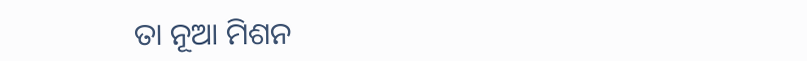ତା ନୂଆ ମିଶନ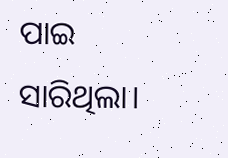ପାଇ ସାରିଥିଲା।